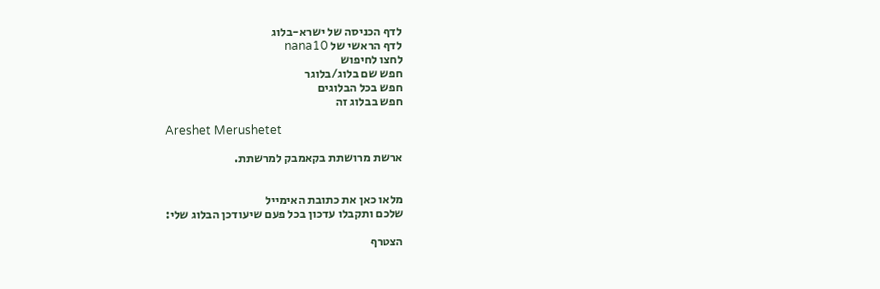לדף הכניסה של ישרא-בלוג
לדף הראשי של nana10
לחצו לחיפוש
חפש שם בלוג/בלוגר
חפש בכל הבלוגים
חפש בבלוג זה

Areshet Merushetet

ארשת מרושתת בקאמבק למרשתת.


מלאו כאן את כתובת האימייל
שלכם ותקבלו עדכון בכל פעם שיעודכן הבלוג שלי:

הצטרף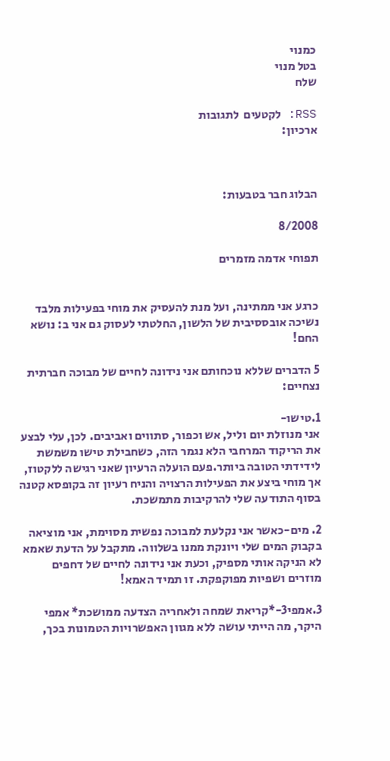כמנוי
בטל מנוי
שלח

RSS: לקטעים  לתגובות
ארכיון:



הבלוג חבר בטבעות:

8/2008

תפוחי אדמה מזמרים


כרגע אני ממתינה, ועל מנת להעסיק את מוחי בפעילות מלבד נשיכה אובססיבית של הלשון, החלטתי לעסוק גם אני ב: נושא החם!

5 הדברים שללא נוכחותם אני נידונה לחיים של מבוכה חברתית נצחיים:

1.טישו-
אני מנוזלת יום וליל, אש וכפור, סתווים ואביבים. לכן, עלי לבצע את הריקוד המרחבי הלא נגמר הזה, כשחבילת טישו משמשת לידידתי הטובה ביותר.פעם הועלה הרעיון שאני רגישה ללקטוז, אך מוחי ביצע את הפעילות הרצויה והניח רעיון זה בקופסא קטנה בסוף התודעה שלי להרקיבות מתמשכת.

2. מים-כאשר אני נקלעת למבוכה נפשית מסוימת, אני מוציאה בקבוק המים שלי ויונקת ממנו בשלווה. מתקבל על הדעת שאמא לא הניקה אותי מספיק, וכעת אני נידונה לחיים של דחפים מוזרים ושפיות מפוקפקת. זו תמיד האמא!

3.אמפי3-*קריאת שמחה ולאחריה הצדעה ממושכת* אמפי היקר, מה הייתי עושה ללא מגוון האפשרויות הטמונות בכך,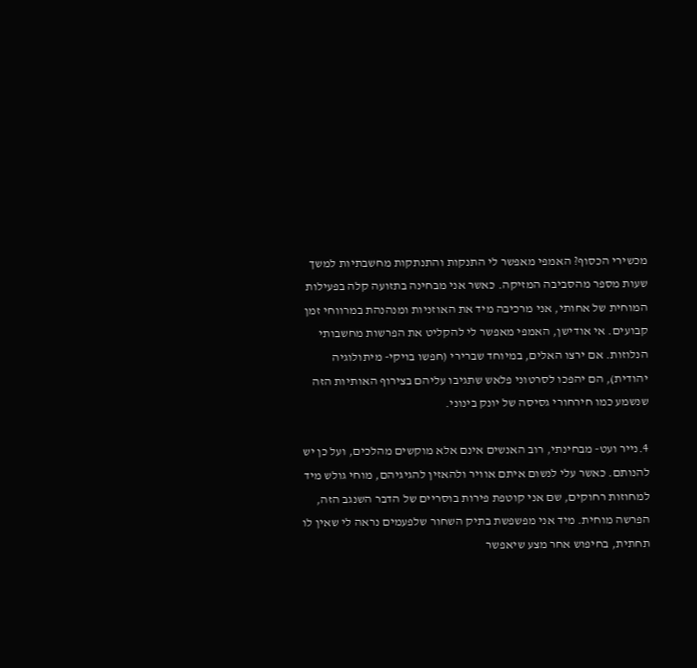מכשירי הכסוף? האמפי מאפשר לי התנקות והתנתקות מחשבתיות למשך שעות מספר מהסביבה המזיקה. כאשר אני מבחינה בתזועה קלה בפעילות המוחית של אחותי, אני מרכיבה מיד את האוזניות ומנהנהת במרווחי זמן קבועים. אי אודישן, האמפי מאפשר לי להקליט את הפרשות מחשבותי הנלוזות. אם ירצו האלים, במיוחד שברירי (חפשו בויקי- מיתולוגיה יהודית), הם יהפכו לסרטוני פלאש שתגיבו עליהם בצירוף האותיות הזה שנשמע כמו חירחורי גסיסה של יונק בינוני.

4.נייר ועט- מבחינתי, רוב האנשים אינם אלא מוקשים מהלכים, ועל כן יש להנותם. כאשר עלי לנשום איתם אוויר ולהאזין להגיגיהם, מוחי גולש מיד למחוזות רחוקים, שם אני קוטפת פירות בוסריים של הדבר השנגב הזה, הפרשה מוחית. מיד אני מפשפשת בתיק השחור שלפעמים נראה לי שאין לו תחתית, בחיפוש אחר מצע שיאפשר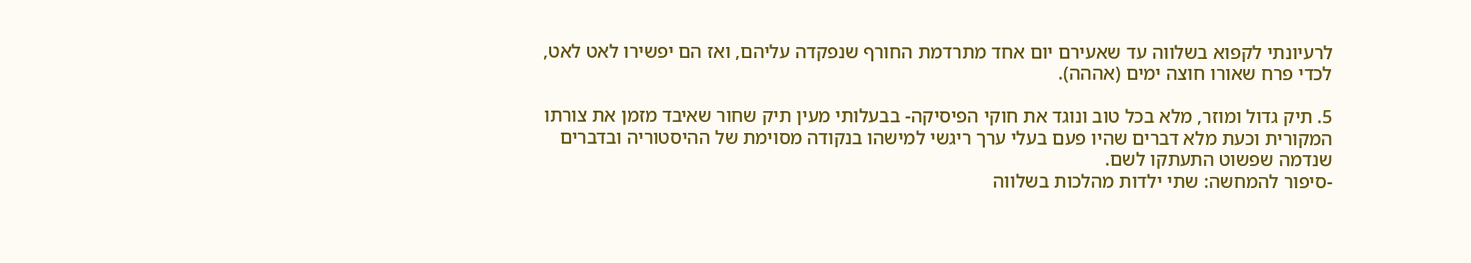לרעיונתי לקפוא בשלווה עד שאעירם יום אחד מתרדמת החורף שנפקדה עליהם, ואז הם יפשירו לאט לאט, לכדי פרח שאורו חוצה ימים (אההה).

5. תיק גדול ומוזר, מלא בכל טוב ונוגד את חוקי הפיסיקה- בבעלותי מעין תיק שחור שאיבד מזמן את צורתו המקורית וכעת מלא דברים שהיו פעם בעלי ערך ריגשי למישהו בנקודה מסוימת של ההיסטוריה ובדברים שנדמה שפשוט התעתקו לשם.
-סיפור להמחשה: שתי ילדות מהלכות בשלווה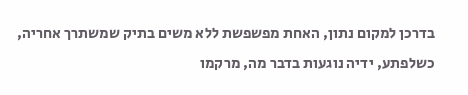בדרכן למקום נתון, האחת מפשפשת ללא משים בתיק שמשתרך אחריה, כשלפתע, ידיה נוגעות בדבר מה, מרקמו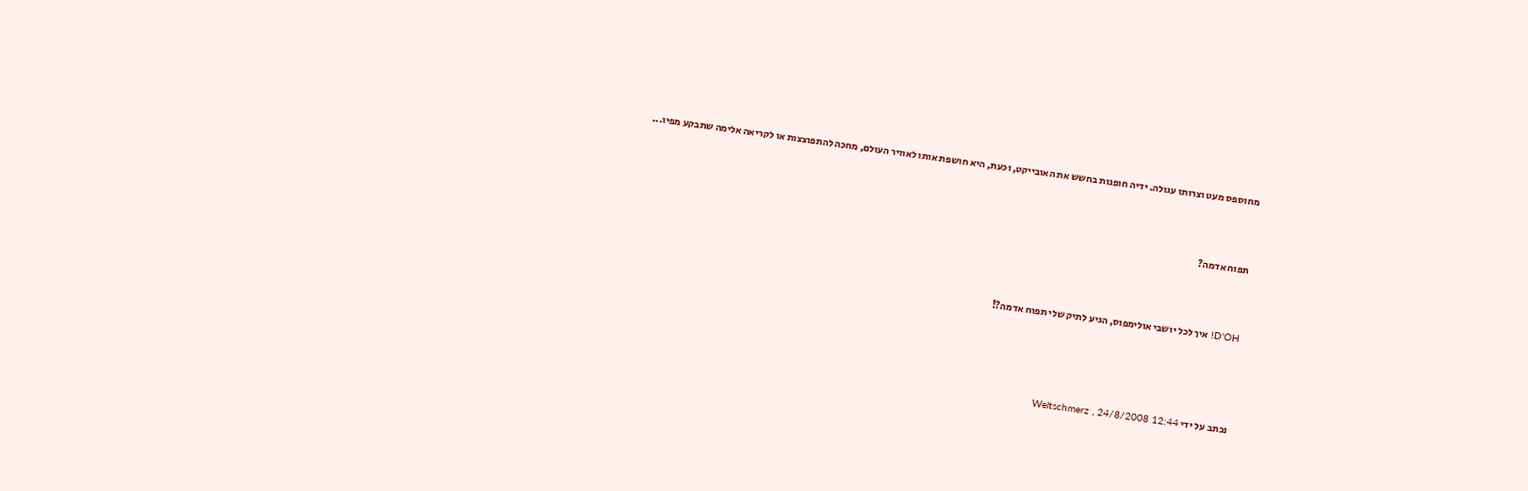מחוספס מעט וצרותו עגולה. ידיה חופנות בחשש את האובייקט, וכעת, היא חושפת אותו לאוויר העולם, מחכה להתפוצצות או לקריאה אלימה שתבקע מפיו...


תפוח אדמה?


D'OH! איך לכל יושבי אולימפוס, הגיע לתיק שלי תפוח אדמה?!



נכתב על ידי Weltschmerz , 24/8/2008 12:44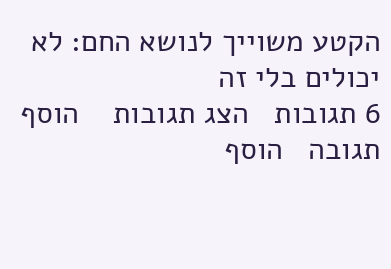הקטע משוייך לנושא החם: לא יכולים בלי זה
6 תגובות   הצג תגובות    הוסף תגובה   הוסף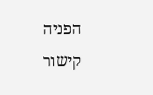הפניה   קישור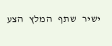ישיר   שתף   המלץ   הצע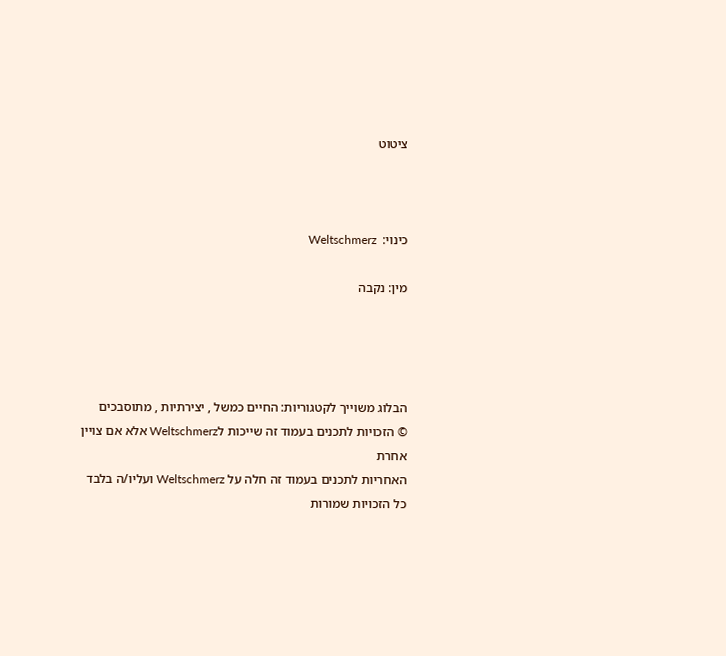ציטוט



כינוי:  Weltschmerz

מין: נקבה




הבלוג משוייך לקטגוריות: החיים כמשל , יצירתיות , מתוסבכים
© הזכויות לתכנים בעמוד זה שייכות לWeltschmerz אלא אם צויין אחרת
האחריות לתכנים בעמוד זה חלה על Weltschmerz ועליו/ה בלבד
כל הזכויות שמורות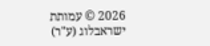2026 © עמותת ישראבלוג (ע"ר)